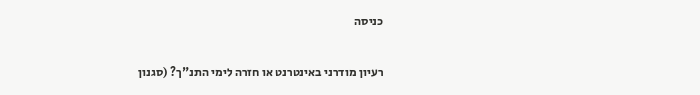כניסה

רעיון מודרני באינטרנט או חזרה לימי התנ"ך? (סגנון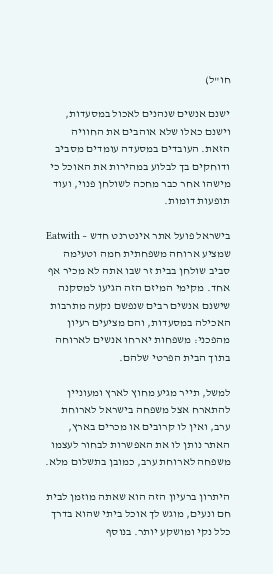חו"ל)

ישנם אנשים שנהנים לאכול במסעדות, וישנם כאלו שלא אוהבים את החוויה הזאת. העובדים במסעדה עומדים מסביב ודוחקים בך לבלוע במהירות את האוכל כי מישהו אחר כבר מחכה לשולחן פנוי, ועוד תופעות דומות.

בישראל פועל אתר אינטרנט חדש – Eatwith שמציע ארוחה משפחתית חמה וטעימה סביב שולחן בבית זר שבו אתה לא מכיר אף אחד. מקימי המיזם הזה הגיעו למסקנה שישנם אנשים רבים שנפשם נקעה מתרבות האכילה במסעדות, והם מציעים רעיון מהפכני: משפחות יארחו אנשים לארוחה בתוך הבית הפרטי שלהם.

למשל, תייר מגיע מחוץ לארץ ומעוניין להתארח אצל משפחה בישראל לארוחת ערב, ואין לו קרובים או מכרים בארץ, האתר נותן לו את האפשרות לבחור לעצמו משפחה לארוחת ערב, כמובן בתשלום מלא.

היתרון ברעיון הזה הוא שאתה מוזמן לבית חם ונעים, מוגש לך אוכל ביתי שהוא בדרך כלל נקי ומושקע יותר. בנוסף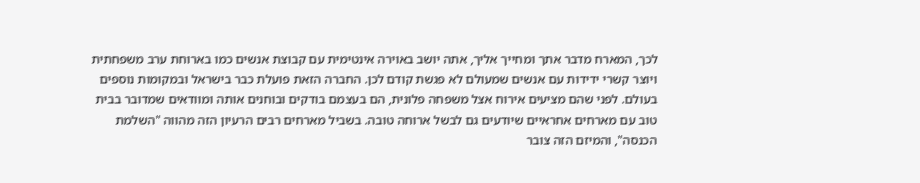לכך, המארח מדבר אתך ומחייך אליך, אתה יושב באוירה אינטימית עם קבוצת אנשים כמו בארוחת ערב משפחתית ויוצר קשרי ידידות עם אנשים שמעולם לא פגשת קודם לכן. החברה הזאת פועלת כבר בישראל ובמקומות נוספים בעולם. לפני שהם מציעים אירוח אצל משפחה פלונית, הם בעצמם בודקים ובוחנים אותה ומוודאים שמדובר בבית טוב עם מארחים אחראיים שיודעים גם לבשל ארוחה טובה. בשביל מארחים רבים הרעיון הזה מהווה "השלמת הכנסה", והמיזם הזה צובר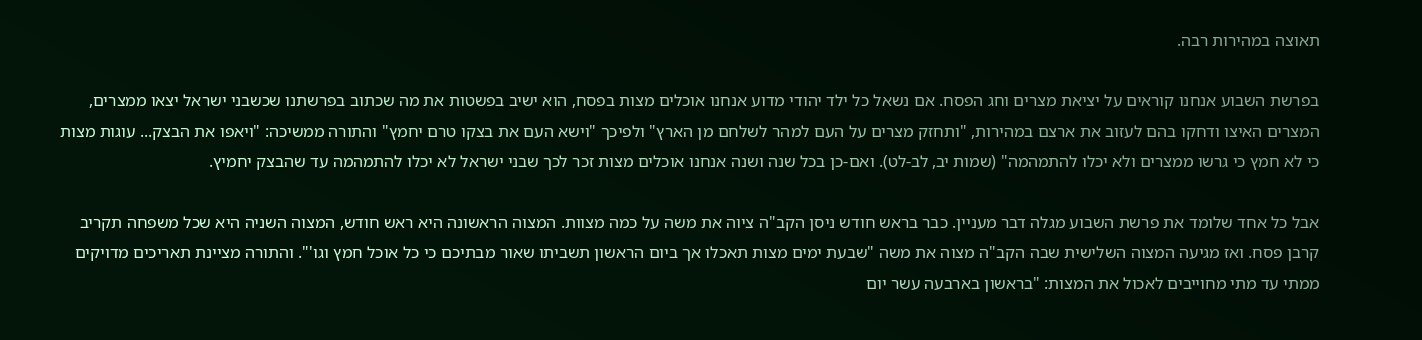תאוצה במהירות רבה.

בפרשת השבוע אנחנו קוראים על יציאת מצרים וחג הפסח. אם נשאל כל ילד יהודי מדוע אנחנו אוכלים מצות בפסח, הוא ישיב בפשטות את מה שכתוב בפרשתנו שכשבני ישראל יצאו ממצרים, המצרים האיצו ודחקו בהם לעזוב את ארצם במהירות, "ותחזק מצרים על העם למהר לשלחם מן הארץ" ולפיכך "וישא העם את בצקו טרם יחמץ" והתורה ממשיכה: "ויאפו את הבצק... עוגות מצות כי לא חמץ כי גרשו ממצרים ולא יכלו להתמהמה" (שמות יב, לב-לט). ואם-כן בכל שנה ושנה אנחנו אוכלים מצות זכר לכך שבני ישראל לא יכלו להתמהמה עד שהבצק יחמיץ.

אבל כל אחד שלומד את פרשת השבוע מגלה דבר מעניין. כבר בראש חודש ניסן הקב"ה ציוה את משה על כמה מצוות. המצוה הראשונה היא ראש חודש, המצוה השניה היא שכל משפחה תקריב קרבן פסח. ואז מגיעה המצוה השלישית שבה הקב"ה מצוה את משה "שבעת ימים מצות תאכלו אך ביום הראשון תשביתו שאור מבתיכם כי כל אוכל חמץ וגו'". והתורה מציינת תאריכים מדויקים ממתי עד מתי מחוייבים לאכול את המצות: "בראשון בארבעה עשר יום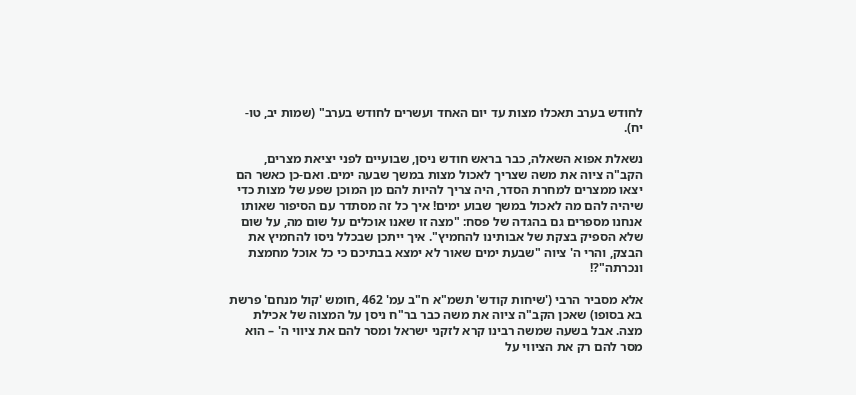לחודש בערב תאכלו מצות עד יום האחד ועשרים לחודש בערב" (שמות יב, טו-יח).

נשאלת אפוא השאלה, כבר בראש חודש ניסן, שבועיים לפני יציאת מצרים, הקב"ה ציוה את משה שצריך לאכול מצות במשך שבעה ימים. ואם-כן כאשר הם יצאו ממצרים למחרת הסדר, היה צריך להיות להם מן המוכן שפע של מצות כדי שיהיה להם מה לאכול במשך שבוע ימים! איך כל זה מסתדר עם הסיפור שאותו אנחנו מספרים גם בהגדה של פסח: "מצה זו שאנו אוכלים על שום מה, על שום שלא הספיק בצקת של אבותינו להחמיץ". איך ייתכן שבכלל ניסו להחמיץ את הבצק, והרי ה' ציוה "שבעת ימים שאור לא ימצא בבתיכם כי כל אוכל מחמצת ונכרתה"?!

אלא מסביר הרבי ('שיחות קודש' תשמ"א ח"ב עמ' 462 ,חומש 'קול מנחם' פרשת בא בסופו) שאכן הקב"ה ציוה את משה כבר בר"ח ניסן על המצוה של אכילת מצה. אבל בשעה שמשה רבינו קרא לזקני ישראל ומסר להם את ציווי ה' – הוא מסר להם רק את הציווי על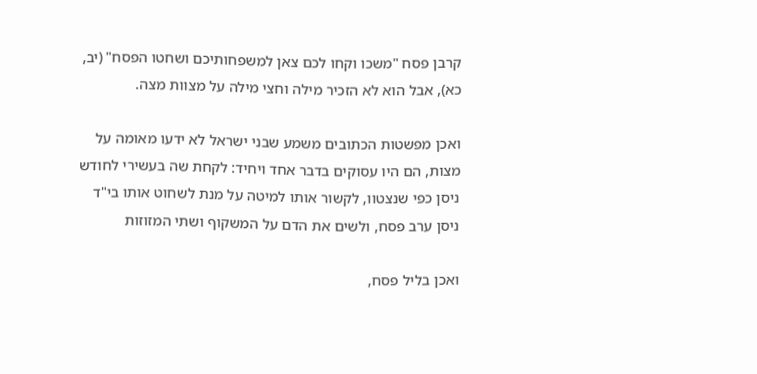קרבן פסח "משכו וקחו לכם צאן למשפחותיכם ושחטו הפסח" (יב, כא), אבל הוא לא הזכיר מילה וחצי מילה על מצוות מצה.

ואכן מפשטות הכתובים משמע שבני ישראל לא ידעו מאומה על מצות, הם היו עסוקים בדבר אחד ויחיד: לקחת שה בעשירי לחודש ניסן כפי שנצטוו, לקשור אותו למיטה על מנת לשחוט אותו בי"ד ניסן ערב פסח, ולשים את הדם על המשקוף ושתי המזוזות

ואכן בליל פסח,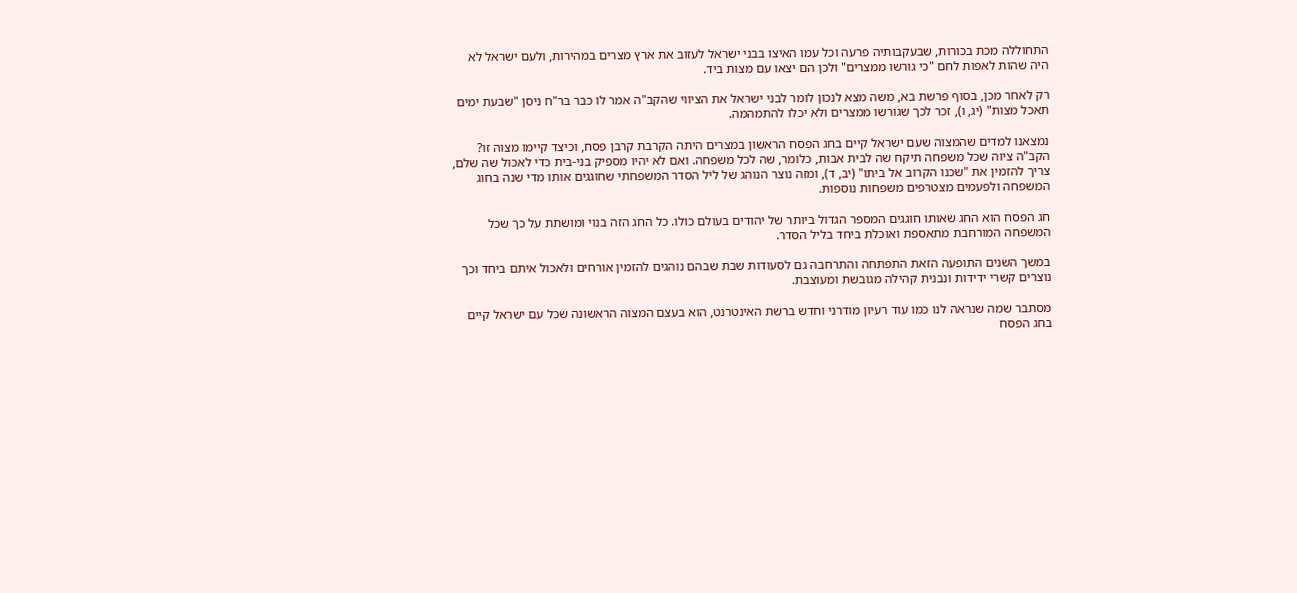התחוללה מכת בכורות, שבעקבותיה פרעה וכל עמו האיצו בבני ישראל לעזוב את ארץ מצרים במהירות, ולעם ישראל לא היה שהות לאפות לחם "כי גורשו ממצרים" ולכן הם יצאו עם מצות ביד.

רק לאחר מכן, בסוף פרשת בא, משה מצא לנכון לומר לבני ישראל את הציווי שהקב"ה אמר לו כבר בר"ח ניסן "שבעת ימים תאכל מצות" (יג, ו), זכר לכך שגורשו ממצרים ולא יכלו להתמהמה.

נמצאנו למדים שהמצוה שעם ישראל קיים בחג הפסח הראשון במצרים היתה הקרבת קרבן פסח, וכיצד קיימו מצוה זו? הקב"ה ציוה שכל משפחה תיקח שה לבית אבות, כלומר, שה לכל משפחה. ואם לא יהיו מספיק בני-בית כדי לאכול שה שלם, צריך להזמין את "שכנו הקרוב אל ביתו" (יב, ד), ומזה נוצר הנוהג של ליל הסדר המשפחתי שחוגגים אותו מדי שנה בחוג המשפחה ולפעמים מצטרפים משפחות נוספות.

חג הפסח הוא החג שאותו חוגגים המספר הגדול ביותר של יהודים בעולם כולו. כל החג הזה בנוי ומושתת על כך שכל המשפחה המורחבת מתאספת ואוכלת ביחד בליל הסדר.

במשך השנים התופעה הזאת התפתחה והתרחבה גם לסעודות שבת שבהם נוהגים להזמין אורחים ולאכול איתם ביחד וכך נוצרים קשרי ידידות ונבנית קהילה מגובשת ומעוצבת.

מסתבר שמה שנראה לנו כמו עוד רעיון מודרני וחדש ברשת האינטרנט, הוא בעצם המצוה הראשונה שכל עם ישראל קיים בחג הפסח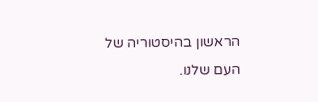הראשון בהיסטוריה של העם שלנו.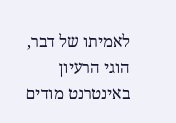לאמיתו של דבר, הוגי הרעיון באינטרנט מודים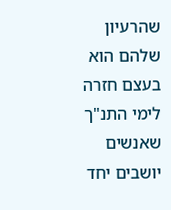שהרעיון שלהם הוא בעצם חזרה לימי התנ"ך שאנשים יושבים יחד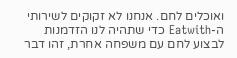ואוכלים לחם. אנחנו לא זקוקים לשירותי ה-Eatwith כדי שתהיה לנו הזדמנות לבצוע לחם עם משפחה אחרת, זהו דבר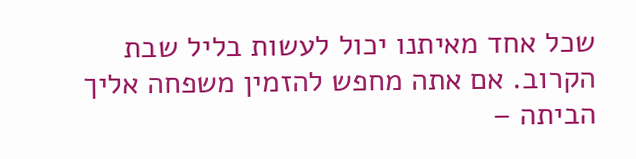שכל אחד מאיתנו יכול לעשות בליל שבת הקרוב. אם אתה מחפש להזמין משפחה אליך הביתה –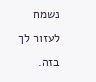נשמח לעזור לך בזה.